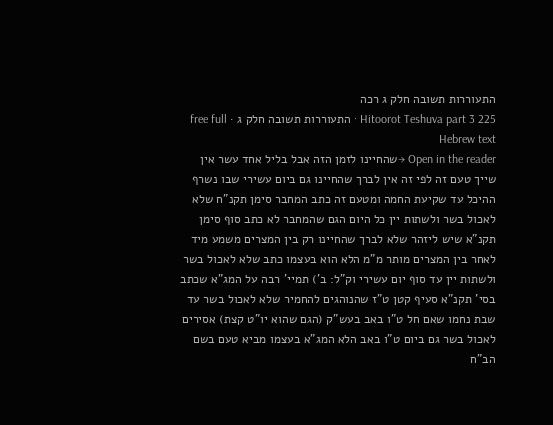התעוררות תשובה חלק ג רכה
Hitoorot Teshuva part 3 225 · התעוררות תשובה חלק ג · free full Hebrew text
Open in the reader →שהחיינו לזמן הזה אבל בליל אחד עשר אין שייך טעם זה לפי זה אין לברך שהחיינו גם ביום עשירי שבו נשרף ההיכל עד שקיעת החמה ומטעם זה כתב המחבר סימן תקנ"ח שלא לאכול בשר ולשתות יין כל היום הגם שהמחבר לא כתב סוף סימן תקנ"א שיש ליזהר שלא לברך שהחיינו רק בין המצרים משמע מיד לאחר בין המצרים מותר מ"מ הלא הוא בעצמו כתב שלא לאכול בשר ולשתות יין עד סוף יום עשירי וק"ל: ב') תמיי' רבה על המג"א שכתב בסי' תקנ"א סעיף קטן ט"ז שהנוהגים להחמיר שלא לאכול בשר עד שבת נחמו שאם חל ט"ו באב בעש"ק (הגם שהוא יו"ט קצת) אסירים לאכול בשר גם ביום ט"ו באב הלא המג"א בעצמו מביא טעם בשם הב"ח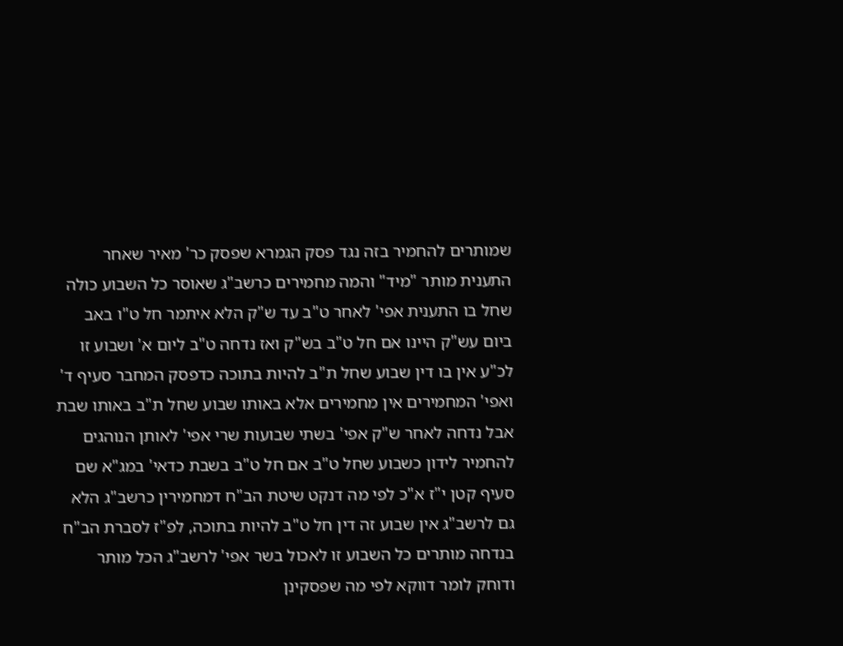שמותרים להחמיר בזה נגד פסק הגמרא שפסק כר' מאיר שאחר התענית מותר "מיד" והמה מחמירים כרשב"ג שאוסר כל השבוע כולה שחל בו התענית אפי' לאחר ט"ב עד ש"ק הלא איתמר חל ט"ו באב ביום עש"ק היינו אם חל ט"ב בש"ק ואז נדחה ט"ב ליום א' ושבוע זו לכ"ע אין בו דין שבוע שחל ת"ב להיות בתוכה כדפסק המחבר סעיף ד' ואפי' המחמירים אין מחמירים אלא באותו שבוע שחל ת"ב באותו שבת אבל נדחה לאחר ש"ק אפי' בשתי שבועות שרי אפי' לאותן הנוהגים להחמיר לידון כשבוע שחל ט"ב אם חל ט"ב בשבת כדאי' במג"א שם סעיף קטן י"ז א"כ לפי מה דנקט שיטת הב"ח דמחמירין כרשב"ג הלא גם לרשב"ג אין שבוע זה דין חל ט"ב להיות בתוכה, לפ"ז לסברת הב"ח בנדחה מותרים כל השבוע זו לאכול בשר אפי' לרשב"ג הכל מותר ודוחק לומר דווקא לפי מה שפסקינן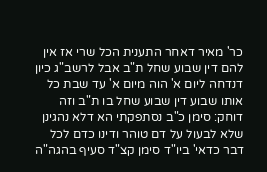כר' מאיר דאחר התענית הכל שרי אז אין להם דין שבוע שחל ת"ב אבל לרשב"ג כיון דנדחה ליום א' הוה מיום א' עד שבת כל אותו שבוע דין שבוע שחל בו ת"ב וזה דוחק: סימן כ"ב נסתפקתי הא דלא נהגינן שלא לבעול על דם טוהר ודינו כדם לכל דבר כדאי' ביו"ד סימן קצ"ד סעיף בהגה"ה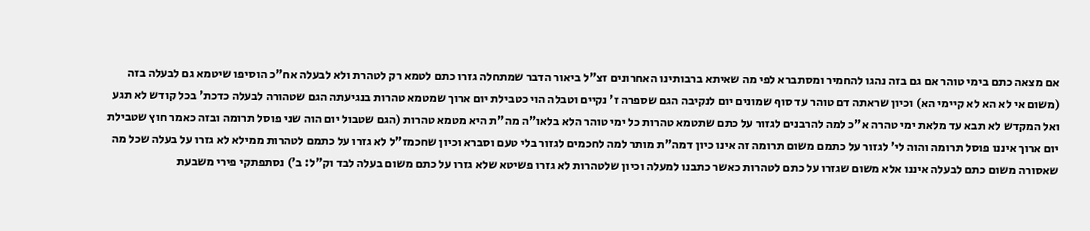אם מצאה כתם בימי טוהר אם גם בזה נהגו להחמיר ומסתברא לפי מה שאיתא ברבותינו האחרונים זצ"ל ביאור הדבר שמתחלה גזרו כתם לטמא רק לטהרת ולא לבעלה אח"כ הוסיפו שיטמא גם לבעלה בזה (משום אי לא הא לא קיימי הא) וכיון שראתה דם טוהר עד סוף שמונים יום לנקיבה הגם שספרה ז' נקיים וטבלה הוי כטבילת יום ארוך שמטמא טהרות בנגיעתה הגם שטהורה לבעלה כדכת' בכל קודש לא תגע ואל המקדש לא תבא עד מלאת ימי טהרה א"כ למה להרבנים לגזור על כתם שתטמא טהרות כל ימי טוהר הלא בלאו"ה מה"ת היא מטמא טהרות (הגם שטבול יום הוה שני פוסל תרומה ובזה כאמר חוץ שטבילת יום ארוך איננו פוסל תרומה והוה לי' לגזור על כתמם משום תרומה זה אינו כיון דמה"ת מותר למה לחכמים לגזור בלי טעם וסברא וכיון שחכמז"ל לא גזרו על כתמם לטהרות ממילא לא גזרו על בעלה שכל מה שאסורה משום כתם לבעלה איננו אלא משום שגזרו על כתם לטהרות כאשר כתבנו למעלה וכיון שלטהרות לא גזרו פשיטא שלא גזרו על כתם משום בעלה לבד וק"ל: ב') נסתפתקי פירי משבעת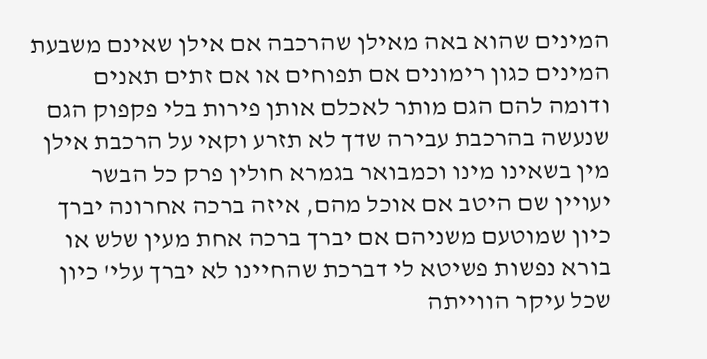המינים שהוא באה מאילן שהרכבה אם אילן שאינם משבעת המינים כגון רימונים אם תפוחים או אם זתים תאנים ודומה להם הגם מותר לאכלם אותן פירות בלי פקפוק הגם שנעשה בהרכבת עבירה שדך לא תזרע וקאי על הרכבת אילן מין בשאינו מינו וכמבואר בגמרא חולין פרק כל הבשר יעויין שם היטב אם אוכל מהם, איזה ברכה אחרונה יברך כיון שמוטעם משניהם אם יברך ברכה אחת מעין שלש או בורא נפשות פשיטא לי דברכת שהחיינו לא יברך עלי' כיון שכל עיקר הווייתה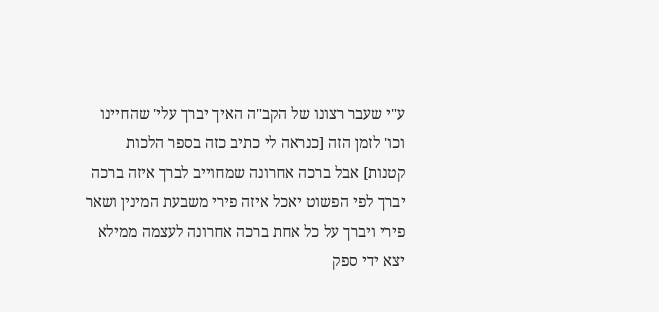ע"י שעבר רצונו של הקב"ה האיך יברך עלי' שהחיינו וכו' לזמן הזה [כנראה לי כתיב כזה בספר הלכות קטנות] אבל ברכה אחרונה שמחוייב לברך איזה ברכה יברך לפי הפשוט יאכל איזה פירי משבעת המינין ושאר פירי ויברך על כל אחת ברכה אחרונה לעצמה ממילא יצא ידי ספק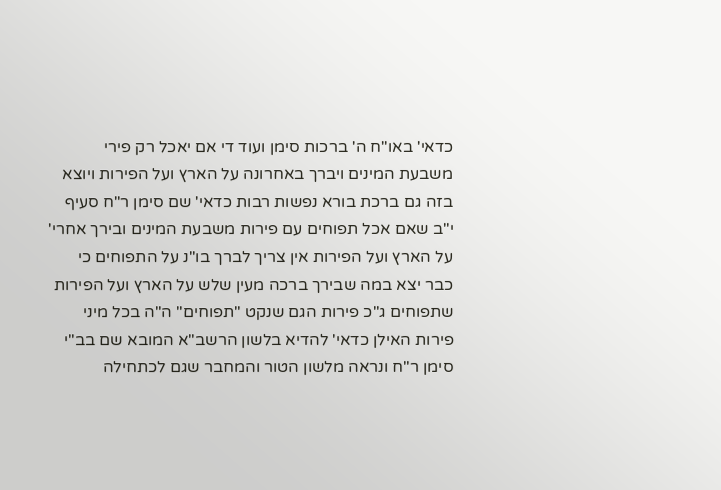כדאי' באו"ח ה' ברכות סימן ועוד די אם יאכל רק פירי משבעת המינים ויברך באחרונה על הארץ ועל הפירות ויוצא בזה גם ברכת בורא נפשות רבות כדאי' שם סימן ר"ח סעיף י"ב שאם אכל תפוחים עם פירות משבעת המינים ובירך אחרי' על הארץ ועל הפירות אין צריך לברך בו"נ על התפוחים כי כבר יצא במה שבירך ברכה מעין שלש על הארץ ועל הפירות שתפוחים ג"כ פירות הגם שנקט "תפוחים" ה"ה בכל מיני פירות האילן כדאי' להדיא בלשון הרשב"א המובא שם בב"י סימן ר"ח ונראה מלשון הטור והמחבר שגם לכתחילה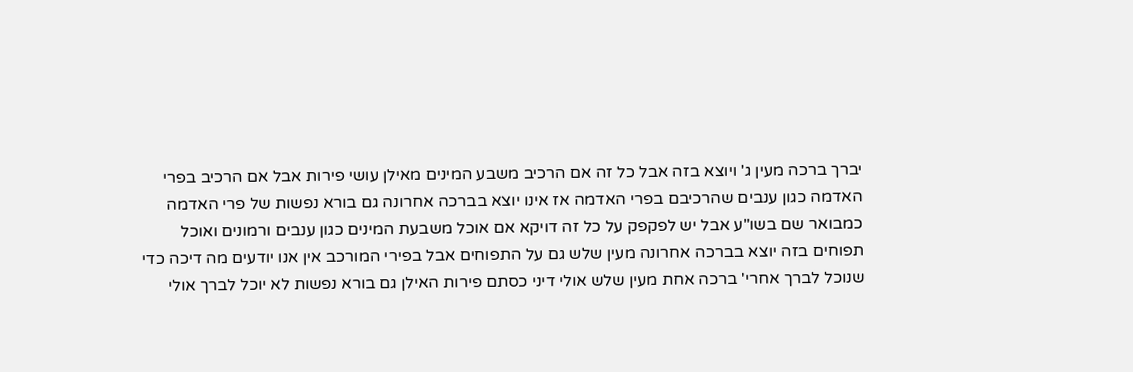יברך ברכה מעין ג' ויוצא בזה אבל כל זה אם הרכיב משבע המינים מאילן עושי פירות אבל אם הרכיב בפרי האדמה כגון ענבים שהרכיבם בפרי האדמה אז אינו יוצא בברכה אחרונה גם בורא נפשות של פרי האדמה כמבואר שם בשו"ע אבל יש לפקפק על כל זה דויקא אם אוכל משבעת המינים כגון ענבים ורמונים ואוכל תפוחים בזה יוצא בברכה אחרונה מעין שלש גם על התפוחים אבל בפירי המורכב אין אנו יודעים מה דיכה כדי שנוכל לברך אחרי' ברכה אחת מעין שלש אולי דיני כסתם פירות האילן גם בורא נפשות לא יוכל לברך אולי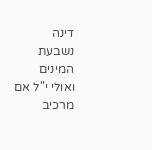דינה נשבעת המינים ואולי י"ל אם מרכיב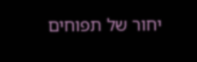יחור של תפוחים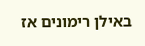באילן רימונים אז